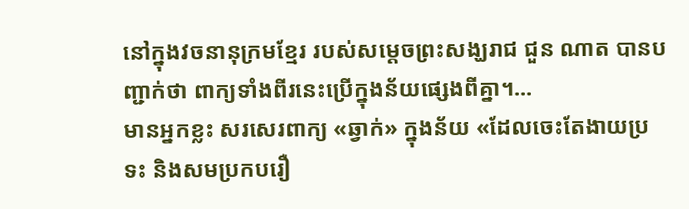នៅក្នុងវចនានុក្រមខ្មែរ របស់សម្តេចព្រះសង្ឃរាជ ជួន ណាត បានបញ្ជាក់ថា ពាក្យទាំងពីរនេះប្រើក្នុងន័យផ្សេងពីគ្នា។...
មានអ្នកខ្លះ សរសេរពាក្យ «ឆ្វាក់» ក្នុងន័យ «ដែលចេះតែងាយប្រទះ និងសមប្រកបរឿ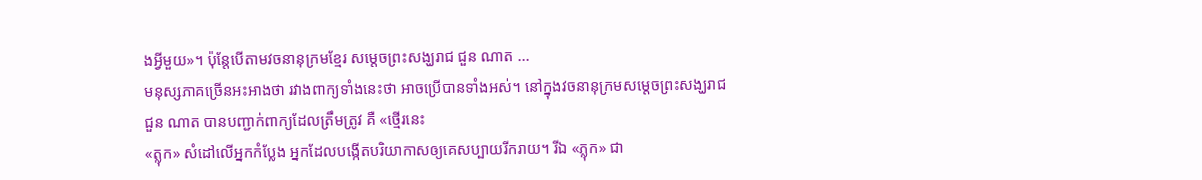ងអ្វីមួយ»។ ប៉ុន្តែបើតាមវចនានុក្រមខ្មែរ សម្តេចព្រះសង្ឃរាជ ជួន ណាត ...
មនុស្សភាគច្រើនអះអាងថា រវាងពាក្យទាំងនេះថា អាចប្រើបានទាំងអស់។ នៅក្នុងវចនានុក្រមសម្តេចព្រះសង្ឃរាជ ជួន ណាត បានបញ្ជាក់ពាក្យដែលត្រឹមត្រូវ គឺ «ថ្មើរនេះ
«ត្លុក» សំដៅលើអ្នកកំប្លែង អ្នកដែលបង្កើតបរិយាកាសឲ្យគេសប្បាយរីករាយ។ រីឯ «ភ្លុក» ជា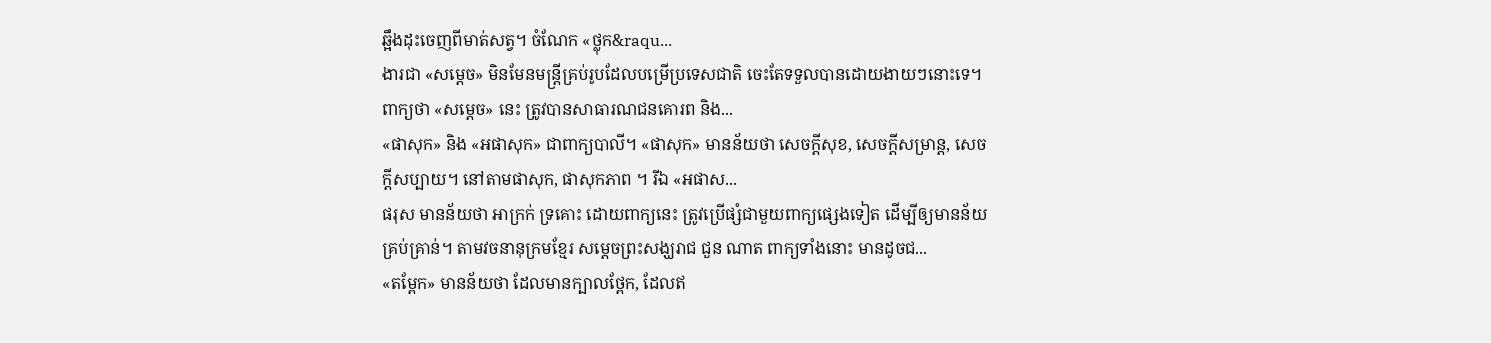ឆ្អឹងដុះចេញពីមាត់សត្វ។ ចំណែក «ថ្លុក&raqu...
ងារជា «សម្តេច» មិនមែនមន្ត្រីគ្រប់រូបដែលបម្រើប្រទេសជាតិ ចេះតែទទួលបានដោយងាយៗនោះទេ។ ពាក្យថា «សម្តេច» នេះ ត្រូវបានសាធារណជនគោរព និង...
«ផាសុក» និង «អផាសុក» ជាពាក្យបាលី។ «ផាសុក» មានន័យថា សេចក្ដីសុខ, សេចក្ដីសម្រាន្ត, សេចក្ដីសប្បាយ។ នៅតាមផាសុក, ផាសុកភាព ។ រីឯ «អផាស...
ផរុស មានន័យថា អាក្រក់ ទ្រគោះ ដោយពាក្យនេះ ត្រូវប្រើផ្សំជាមួយពាក្យផ្សេងទៀត ដើម្បីឲ្យមានន័យគ្រប់គ្រាន់។ តាមវចនានុក្រមខ្មែរ សម្តេចព្រះសង្ឃរាជ ជួន ណាត ពាក្យទាំងនោះ មានដូចជ...
«តម្ពែក» មានន័យថា ដែលមានក្បាលថ្ពែក, ដែលឥ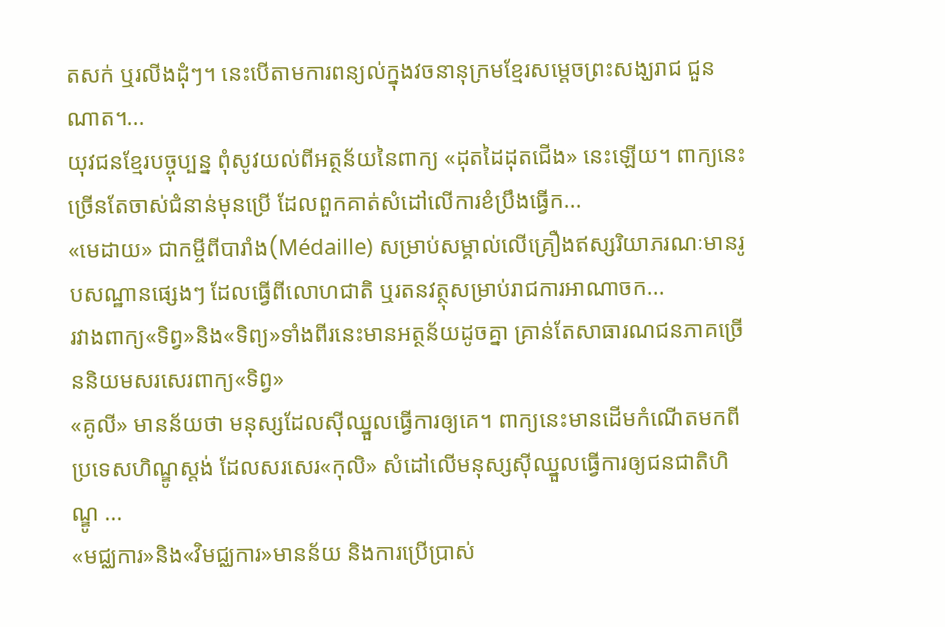តសក់ ឬរលីងដុំៗ។ នេះបើតាមការពន្យល់ក្នុងវចនានុក្រមខ្មែរសម្តេចព្រះសង្ឃរាជ ជួន ណាត។...
យុវជនខ្មែរបច្ចុប្បន្ន ពុំសូវយល់ពីអត្ថន័យនៃពាក្យ «ដុតដៃដុតជើង» នេះឡើយ។ ពាក្យនេះច្រើនតែចាស់ជំនាន់មុនប្រើ ដែលពួកគាត់សំដៅលើការខំប្រឹងធ្វើក...
«មេដាយ» ជាកម្ចីពីបារាំង(Médaille) សម្រាប់សម្គាល់លើគ្រឿងឥស្សរិយាភរណៈមានរូបសណ្ឋានផ្សេងៗ ដែលធ្វើពីលោហជាតិ ឬរតនវត្ថុសម្រាប់រាជការអាណាចក...
រវាងពាក្យ«ទិព្វ»និង«ទិព្យ»ទាំងពីរនេះមានអត្ថន័យដូចគ្នា គ្រាន់តែសាធារណជនភាគច្រើននិយមសរសេរពាក្យ«ទិព្វ»
«គូលី» មានន័យថា មនុស្សដែលស៊ីឈ្នួលធ្វើការឲ្យគេ។ ពាក្យនេះមានដើមកំណើតមកពីប្រទេសហិណ្ឌូស្តង់ ដែលសរសេរ«កុលិ» សំដៅលើមនុស្សស៊ីឈ្នួលធ្វើការឲ្យជនជាតិហិណ្ឌូ ...
«មជ្ឈការ»និង«វិមជ្ឈការ»មានន័យ និងការប្រើប្រាស់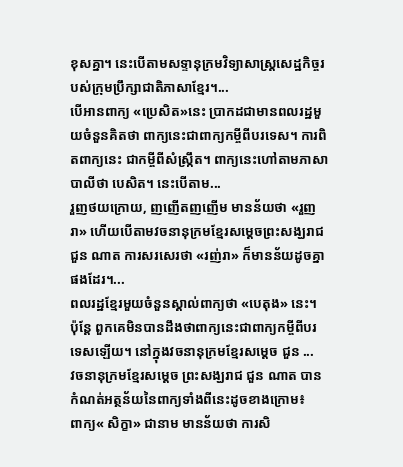ខុសគ្នា។ នេះបើតាមសទ្ទានុក្រមវិទ្យាសាស្ត្រសេដ្ឋកិច្ចរបស់ក្រុមប្រឹក្សាជាតិភាសាខ្មែរ។...
បើអានពាក្យ «ប្រេសិត»នេះ ប្រាកដជាមានពលរដ្ឋមួយចំនួនគិតថា ពាក្យនេះជាពាក្យកម្ចីពីបរទេស។ ការពិតពាក្យនេះ ជាកម្ចីពីសំស្ក្រឹត។ ពាក្យនេះហៅតាមភាសាបាលីថា បេសិត។ នេះបើតាម...
រួញថយក្រោយ, ញញើតញញើម មានន័យថា «រួញរា» ហើយបើតាមវចនានុក្រមខ្មែរសម្តេចព្រះសង្ឃរាជ ជួន ណាត ការសរសេរថា «រញ់រា» ក៏មានន័យដូចគ្នាផងដែរ។...
ពលរដ្ឋខ្មែរមួយចំនួនស្គាល់ពាក្យថា «បេតុង» នេះ។ ប៉ុន្តែ ពួកគេមិនបានដឹងថាពាក្យនេះជាពាក្យកម្ចីពីបរទេសឡើយ។ នៅក្នុងវចនានុក្រមខ្មែរសម្តេច ជួន ...
វចនានុក្រមខ្មែរសម្ដេច ព្រះសង្ឃរាជ ជួន ណាត បានកំណត់អត្ថន័យនៃពាក្យទាំងពីនេះដូចខាងក្រោម៖
ពាក្យ« សិក្ខា» ជានាម មានន័យថា ការសិ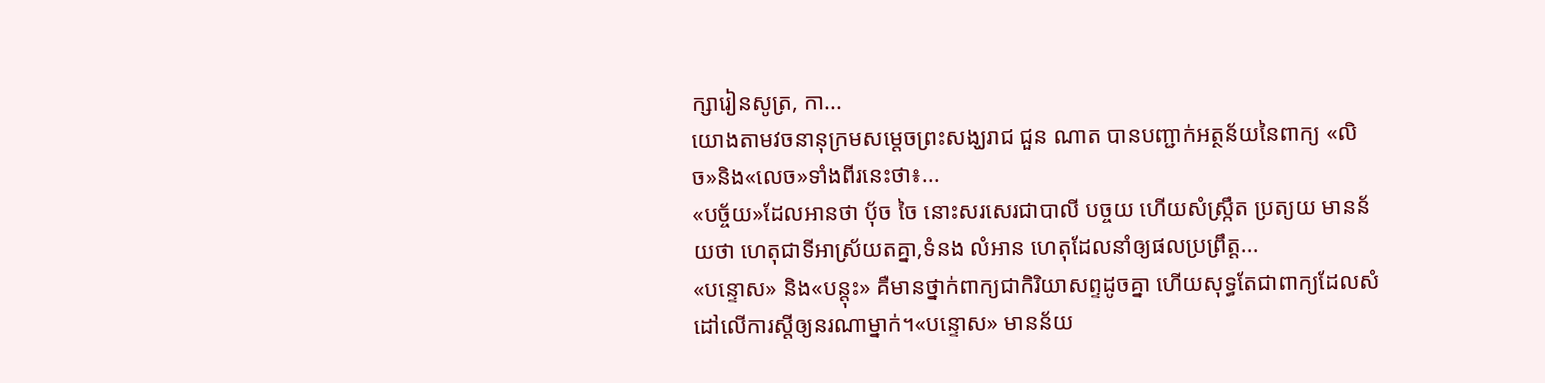ក្សារៀនសូត្រ, កា...
យោងតាមវចនានុក្រមសម្តេចព្រះសង្ឃរាជ ជួន ណាត បានបញ្ជាក់អត្ថន័យនៃពាក្យ «លិច»និង«លេច»ទាំងពីរនេះថា៖...
«បច្ច័យ»ដែលអានថា បុ័ច ចៃ នោះសរសេរជាបាលី បច្ចយ ហើយសំស្ក្រឹត ប្រត្យយ មានន័យថា ហេតុជាទីអាស្រ័យតគ្នា,ទំនង លំអាន ហេតុដែលនាំឲ្យផលប្រព្រឹត្ត...
«បន្ទោស» និង«បន្តុះ» គឺមានថ្នាក់ពាក្យជាកិរិយាសព្ទដូចគ្នា ហើយសុទ្ធតែជាពាក្យដែលសំដៅលើការស្តីឲ្យនរណាម្នាក់។«បន្ទោស» មានន័យ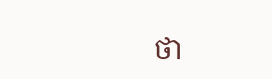ថា